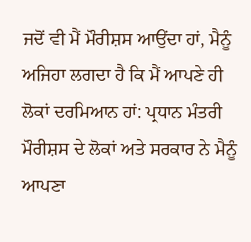ਜਦੋਂ ਵੀ ਮੈਂ ਮੌਰੀਸ਼ਸ ਆਉਂਦਾ ਹਾਂ, ਮੈਨੂੰ ਅਜਿਹਾ ਲਗਦਾ ਹੈ ਕਿ ਮੈਂ ਆਪਣੇ ਹੀ ਲੋਕਾਂ ਦਰਮਿਆਨ ਹਾਂ: ਪ੍ਰਧਾਨ ਮੰਤਰੀ
ਮੌਰੀਸ਼ਸ ਦੇ ਲੋਕਾਂ ਅਤੇ ਸਰਕਾਰ ਨੇ ਮੈਨੂੰ ਆਪਣਾ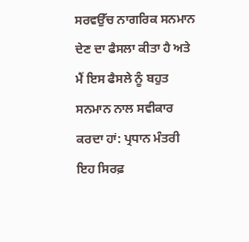ਸਰਵਉੱਚ ਨਾਗਰਿਕ ਸਨਮਾਨ ਦੇਣ ਦਾ ਫੈਸਲਾ ਕੀਤਾ ਹੈ ਅਤੇ ਮੈਂ ਇਸ ਫੈਸਲੇ ਨੂੰ ਬਹੁਤ ਸਨਮਾਨ ਨਾਲ ਸਵੀਕਾਰ ਕਰਦਾ ਹਾਂ: ਪ੍ਰਧਾਨ ਮੰਤਰੀ
ਇਹ ਸਿਰਫ਼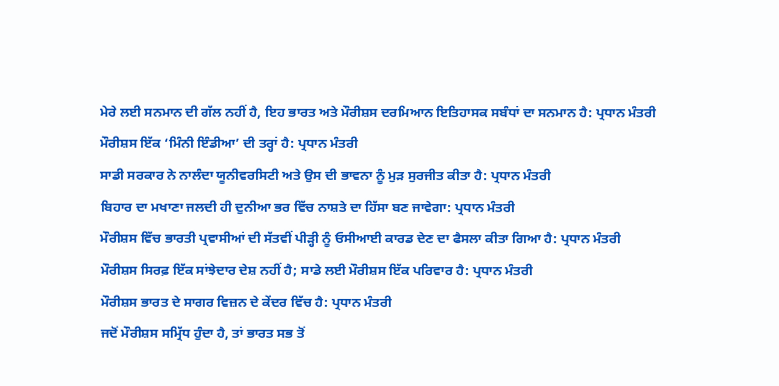ਮੇਰੇ ਲਈ ਸਨਮਾਨ ਦੀ ਗੱਲ ਨਹੀਂ ਹੈ, ਇਹ ਭਾਰਤ ਅਤੇ ਮੌਰੀਸ਼ਸ ਦਰਮਿਆਨ ਇਤਿਹਾਸਕ ਸਬੰਧਾਂ ਦਾ ਸਨਮਾਨ ਹੈ: ਪ੍ਰਧਾਨ ਮੰਤਰੀ
ਮੌਰੀਸ਼ਸ ਇੱਕ ‘ਮਿੰਨੀ ਇੰਡੀਆ’ ਦੀ ਤਰ੍ਹਾਂ ਹੈ: ਪ੍ਰਧਾਨ ਮੰਤਰੀ
ਸਾਡੀ ਸਰਕਾਰ ਨੇ ਨਾਲੰਦਾ ਯੂਨੀਵਰਸਿਟੀ ਅਤੇ ਉਸ ਦੀ ਭਾਵਨਾ ਨੂੰ ਮੁੜ ਸੁਰਜੀਤ ਕੀਤਾ ਹੈ: ਪ੍ਰਧਾਨ ਮੰਤਰੀ
ਬਿਹਾਰ ਦਾ ਮਖਾਣਾ ਜਲਦੀ ਹੀ ਦੁਨੀਆ ਭਰ ਵਿੱਚ ਨਾਸ਼ਤੇ ਦਾ ਹਿੱਸਾ ਬਣ ਜਾਵੇਗਾ: ਪ੍ਰਧਾਨ ਮੰਤਰੀ
ਮੌਰੀਸ਼ਸ ਵਿੱਚ ਭਾਰਤੀ ਪ੍ਰਵਾਸੀਆਂ ਦੀ ਸੱਤਵੀਂ ਪੀੜ੍ਹੀ ਨੂੰ ਓਸੀਆਈ ਕਾਰਡ ਦੇਣ ਦਾ ਫੈਸਲਾ ਕੀਤਾ ਗਿਆ ਹੈ: ਪ੍ਰਧਾਨ ਮੰਤਰੀ
ਮੌਰੀਸ਼ਸ ਸਿਰਫ਼ ਇੱਕ ਸਾਂਝੇਦਾਰ ਦੇਸ਼ ਨਹੀਂ ਹੈ; ਸਾਡੇ ਲਈ ਮੌਰੀਸ਼ਸ ਇੱਕ ਪਰਿਵਾਰ ਹੈ: ਪ੍ਰਧਾਨ ਮੰਤਰੀ
ਮੌਰੀਸ਼ਸ ਭਾਰਤ ਦੇ ਸਾਗਰ ਵਿਜ਼ਨ ਦੇ ਕੇਂਦਰ ਵਿੱਚ ਹੈ: ਪ੍ਰਧਾਨ ਮੰਤਰੀ
ਜਦੋਂ ਮੌਰੀਸ਼ਸ ਸਮ੍ਰਿੱਧ ਹੁੰਦਾ ਹੈ, ਤਾਂ ਭਾਰਤ ਸਭ ਤੋਂ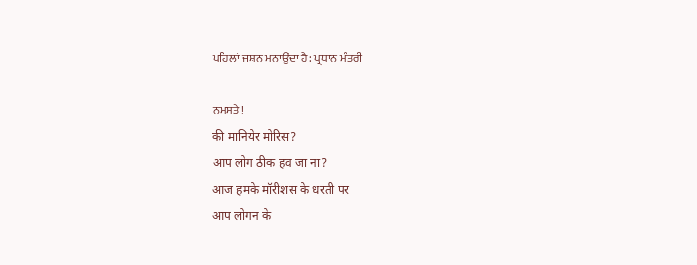ਪਹਿਲਾਂ ਜਸ਼ਨ ਮਨਾਉਂਦਾ ਹੈ: ਪ੍ਰਧਾਨ ਮੰਤਰੀ

ਨਮਸਤੇ!
की मानियेर मोरिस?
आप लोग ठीक हव जा ना?
आज हमके मॉरीशस के धरती पर
आप लोगन के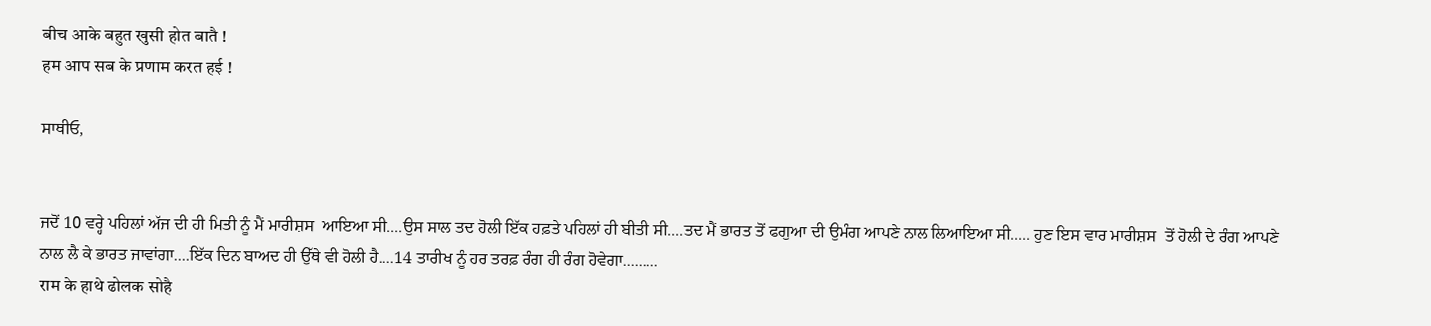बीच आके बहुत खुसी होत बातै !
हम आप सब के प्रणाम करत हई !

ਸਾਥੀਓ,


ਜਦੋਂ 10 ਵਰ੍ਹੇ ਪਹਿਲਾਂ ਅੱਜ ਦੀ ਹੀ ਮਿਤੀ ਨੂੰ ਮੈਂ ਮਾਰੀਸ਼ਸ  ਆਇਆ ਸੀ....ਉਸ ਸਾਲ ਤਦ ਹੋਲੀ ਇੱਕ ਹਫ਼ਤੇ ਪਹਿਲਾਂ ਹੀ ਬੀਤੀ ਸੀ....ਤਦ ਮੈਂ ਭਾਰਤ ਤੋਂ ਫਗੁਆ ਦੀ ਉਮੰਗ ਆਪਣੇ ਨਾਲ ਲਿਆਇਆ ਸੀ..... ਹੁਣ ਇਸ ਵਾਰ ਮਾਰੀਸ਼ਸ  ਤੋਂ ਹੋਲੀ ਦੇ ਰੰਗ ਆਪਣੇ ਨਾਲ ਲੈ ਕੇ ਭਾਰਤ ਜਾਵਾਂਗਾ....ਇੱਕ ਦਿਨ ਬਾਅਦ ਹੀ ਉੱਥੇ ਵੀ ਹੋਲੀ ਹੈ....14 ਤਾਰੀਖ ਨੂੰ ਹਰ ਤਰਫ਼ ਰੰਗ ਹੀ ਰੰਗ ਹੋਵੇਗਾ.........
राम के हाथे ढोलक सोहै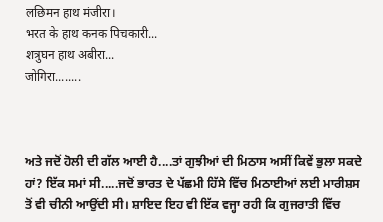लछिमन हाथ मंजीरा।
भरत के हाथ कनक पिचकारी...
शत्रुघन हाथ अबीरा...
जोगिरा........



ਅਤੇ ਜਦੋਂ ਹੋਲੀ ਦੀ ਗੱਲ ਆਈ ਹੈ....ਤਾਂ ਗੁਝੀਆਂ ਦੀ ਮਿਠਾਸ ਅਸੀਂ ਕਿਵੇਂ ਭੁਲਾ ਸਕਦੇ ਹਾਂ? ਇੱਕ ਸਮਾਂ ਸੀ.....ਜਦੋਂ ਭਾਰਤ ਦੇ ਪੱਛਮੀ ਹਿੱਸੇ ਵਿੱਚ ਮਿਠਾਈਆਂ ਲਈ ਮਾਰੀਸ਼ਸ  ਤੋਂ ਵੀ ਚੀਨੀ ਆਉਂਦੀ ਸੀ। ਸ਼ਾਇਦ ਇਹ ਵੀ ਇੱਕ ਵਜ੍ਹਾ ਰਹੀ ਕਿ ਗੁਜਰਾਤੀ ਵਿੱਚ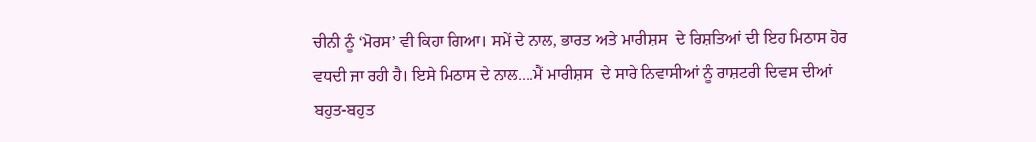ਚੀਨੀ ਨੂੰ ‘ਮੋਰਸ’ ਵੀ ਕਿਹਾ ਗਿਆ। ਸਮੇਂ ਦੇ ਨਾਲ, ਭਾਰਤ ਅਤੇ ਮਾਰੀਸ਼ਸ  ਦੇ ਰਿਸ਼ਤਿਆਂ ਦੀ ਇਹ ਮਿਠਾਸ ਹੋਰ ਵਧਦੀ ਜਾ ਰਹੀ ਹੈ। ਇਸੇ ਮਿਠਾਸ ਦੇ ਨਾਲ....ਮੈਂ ਮਾਰੀਸ਼ਸ  ਦੇ ਸਾਰੇ ਨਿਵਾਸੀਆਂ ਨੂੰ ਰਾਸ਼ਟਰੀ ਦਿਵਸ ਦੀਆਂ ਬਹੁਤ-ਬਹੁਤ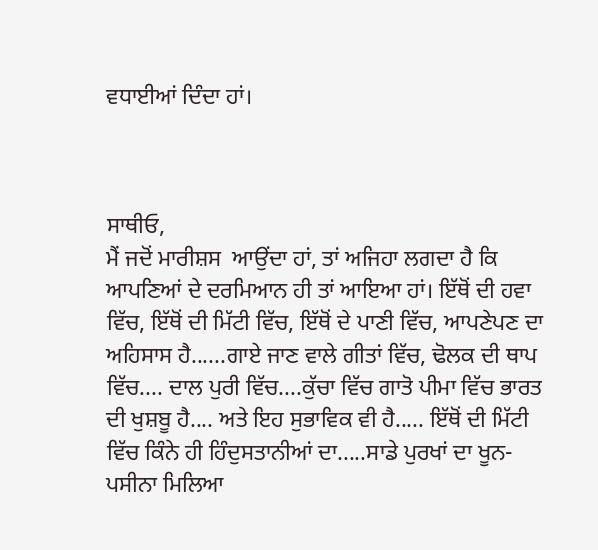ਵਧਾਈਆਂ ਦਿੰਦਾ ਹਾਂ।



ਸਾਥੀਓ,
ਮੈਂ ਜਦੋਂ ਮਾਰੀਸ਼ਸ  ਆਉਂਦਾ ਹਾਂ, ਤਾਂ ਅਜਿਹਾ ਲਗਦਾ ਹੈ ਕਿ ਆਪਣਿਆਂ ਦੇ ਦਰਮਿਆਨ ਹੀ ਤਾਂ ਆਇਆ ਹਾਂ। ਇੱਥੋਂ ਦੀ ਹਵਾ ਵਿੱਚ, ਇੱਥੋਂ ਦੀ ਮਿੱਟੀ ਵਿੱਚ, ਇੱਥੋਂ ਦੇ ਪਾਣੀ ਵਿੱਚ, ਆਪਣੇਪਣ ਦਾ ਅਹਿਸਾਸ ਹੈ......ਗਾਏ ਜਾਣ ਵਾਲੇ ਗੀਤਾਂ ਵਿੱਚ, ਢੋਲਕ ਦੀ ਥਾਪ ਵਿੱਚ.... ਦਾਲ ਪੁਰੀ ਵਿੱਚ....ਕੁੱਚਾ ਵਿੱਚ ਗਾਤੋ ਪੀਮਾ ਵਿੱਚ ਭਾਰਤ ਦੀ ਖੁਸ਼ਬੂ ਹੈ.... ਅਤੇ ਇਹ ਸੁਭਾਵਿਕ ਵੀ ਹੈ..... ਇੱਥੋਂ ਦੀ ਮਿੱਟੀ ਵਿੱਚ ਕਿੰਨੇ ਹੀ ਹਿੰਦੁਸਤਾਨੀਆਂ ਦਾ.....ਸਾਡੇ ਪੁਰਖਾਂ ਦਾ ਖੂਨ-ਪਸੀਨਾ ਮਿਲਿਆ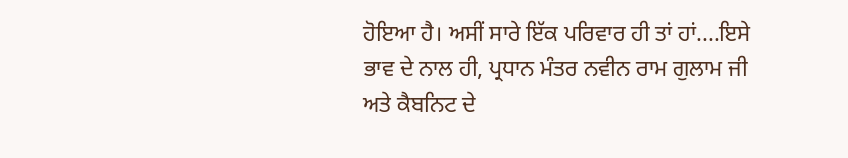ਹੋਇਆ ਹੈ। ਅਸੀਂ ਸਾਰੇ ਇੱਕ ਪਰਿਵਾਰ ਹੀ ਤਾਂ ਹਾਂ....ਇਸੇ ਭਾਵ ਦੇ ਨਾਲ ਹੀ, ਪ੍ਰਧਾਨ ਮੰਤਰ ਨਵੀਨ ਰਾਮ ਗੁਲਾਮ ਜੀ ਅਤੇ ਕੈਬਨਿਟ ਦੇ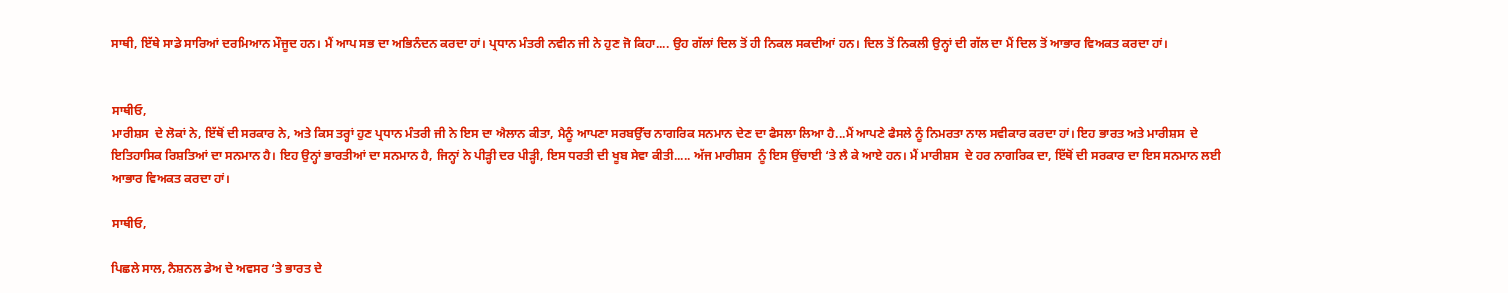ਸਾਥੀ, ਇੱਥੇ ਸਾਡੇ ਸਾਰਿਆਂ ਦਰਮਿਆਨ ਮੌਜੂਦ ਹਨ। ਮੈਂ ਆਪ ਸਭ ਦਾ ਅਭਿਨੰਦਨ ਕਰਦਾ ਹਾਂ। ਪ੍ਰਧਾਨ ਮੰਤਰੀ ਨਵੀਨ ਜੀ ਨੇ ਹੁਣ ਜੋ ਕਿਹਾ.... ਉਹ ਗੱਲਾਂ ਦਿਲ ਤੋਂ ਹੀ ਨਿਕਲ ਸਕਦੀਆਂ ਹਨ। ਦਿਲ ਤੋਂ ਨਿਕਲੀ ਉਨ੍ਹਾਂ ਦੀ ਗੱਲ ਦਾ ਮੈਂ ਦਿਲ ਤੋਂ ਆਭਾਰ ਵਿਅਕਤ ਕਰਦਾ ਹਾਂ।


ਸਾਥੀਓ,
ਮਾਰੀਸ਼ਸ  ਦੇ ਲੋਕਾਂ ਨੇ, ਇੱਥੋਂ ਦੀ ਸਰਕਾਰ ਨੇ, ਅਤੇ ਕਿਸ ਤਰ੍ਹਾਂ ਹੁਣ ਪ੍ਰਧਾਨ ਮੰਤਰੀ ਜੀ ਨੇ ਇਸ ਦਾ ਐਲਾਨ ਕੀਤਾ, ਮੈਨੂੰ ਆਪਣਾ ਸਰਬਉੱਚ ਨਾਗਰਿਕ ਸਨਮਾਨ ਦੇਣ ਦਾ ਫੈਸਲਾ ਲਿਆ ਹੈ...ਮੈਂ ਆਪਣੇ ਫੈਸਲੇ ਨੂੰ ਨਿਮਰਤਾ ਨਾਲ ਸਵੀਕਾਰ ਕਰਦਾ ਹਾਂ। ਇਹ ਭਾਰਤ ਅਤੇ ਮਾਰੀਸ਼ਸ  ਦੇ ਇਤਿਹਾਸਿਕ ਰਿਸ਼ਤਿਆਂ ਦਾ ਸਨਮਾਨ ਹੈ। ਇਹ ਉਨ੍ਹਾਂ ਭਾਰਤੀਆਂ ਦਾ ਸਨਮਾਨ ਹੈ, ਜਿਨ੍ਹਾਂ ਨੇ ਪੀੜ੍ਹੀ ਦਰ ਪੀੜ੍ਹੀ, ਇਸ ਧਰਤੀ ਦੀ ਖੂਬ ਸੇਵਾ ਕੀਤੀ..... ਅੱਜ ਮਾਰੀਸ਼ਸ  ਨੂੰ ਇਸ ਉਂਚਾਈ ‘ਤੇ ਲੈ ਕੇ ਆਏ ਹਨ। ਮੈਂ ਮਾਰੀਸ਼ਸ  ਦੇ ਹਰ ਨਾਗਰਿਕ ਦਾ, ਇੱਥੋਂ ਦੀ ਸਰਕਾਰ ਦਾ ਇਸ ਸਨਮਾਨ ਲਈ ਆਭਾਰ ਵਿਅਕਤ ਕਰਦਾ ਹਾਂ।

ਸਾਥੀਓ,

ਪਿਛਲੇ ਸਾਲ, ਨੈਸ਼ਨਲ ਡੇਅ ਦੇ ਅਵਸਰ ‘ਤੇ ਭਾਰਤ ਦੇ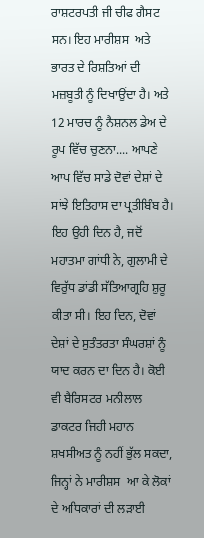ਰਾਸ਼ਟਰਪਤੀ ਜੀ ਚੀਫ ਗੈਸਟ ਸਨ। ਇਹ ਮਾਰੀਸ਼ਸ  ਅਤੇ ਭਾਰਤ ਦੇ ਰਿਸ਼ਤਿਆਂ ਦੀ ਮਜ਼ਬੂਤੀ ਨੂੰ ਦਿਖਾਉਂਦਾ ਹੈ। ਅਤੇ 12 ਮਾਰਚ ਨੂੰ ਨੈਸ਼ਨਲ ਡੇਅ ਦੇ ਰੂਪ ਵਿੱਚ ਚੁਣਨਾ.... ਆਪਣੇ ਆਪ ਵਿੱਚ ਸਾਡੇ ਦੋਵਾਂ ਦੇਸ਼ਾਂ ਦੇ ਸਾਂਝੇ ਇਤਿਹਾਸ ਦਾ ਪ੍ਰਤੀਬਿੰਬ ਹੈ। ਇਹ ਉਹੀ ਦਿਨ ਹੈ, ਜਦੋਂ ਮਹਾਤਮਾ ਗਾਂਧੀ ਨੇ, ਗੁਲਾਮੀ ਦੇ ਵਿਰੁੱਧ ਡਾਂਡੀ ਸੱਤਿਆਗ੍ਰਹਿ ਸ਼ੁਰੂ ਕੀਤਾ ਸੀ। ਇਹ ਦਿਨ, ਦੋਵਾਂ ਦੇਸ਼ਾਂ ਦੇ ਸੁਤੰਤਰਤਾ ਸੰਘਰਸ਼ਾਂ ਨੂੰ ਯਾਦ ਕਰਨ ਦਾ ਦਿਨ ਹੈ। ਕੋਈ ਵੀ ਬੈਰਿਸਟਰ ਮਨੀਲਾਲ ਡਾਕਟਰ ਜਿਹੀ ਮਹਾਨ ਸ਼ਖਸੀਅਤ ਨੂੰ ਨਹੀਂ ਭੁੱਲ ਸਕਦਾ, ਜਿਨ੍ਹਾਂ ਨੇ ਮਾਰੀਸ਼ਸ  ਆ ਕੇ ਲੋਕਾਂ ਦੇ ਅਧਿਕਾਰਾਂ ਦੀ ਲੜਾਈ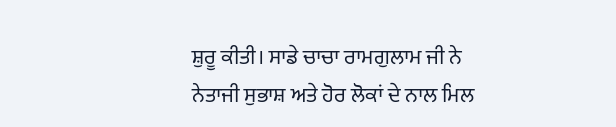ਸ਼ੁਰੂ ਕੀਤੀ। ਸਾਡੇ ਚਾਚਾ ਰਾਮਗੁਲਾਮ ਜੀ ਨੇ ਨੇਤਾਜੀ ਸੁਭਾਸ਼ ਅਤੇ ਹੋਰ ਲੋਕਾਂ ਦੇ ਨਾਲ ਮਿਲ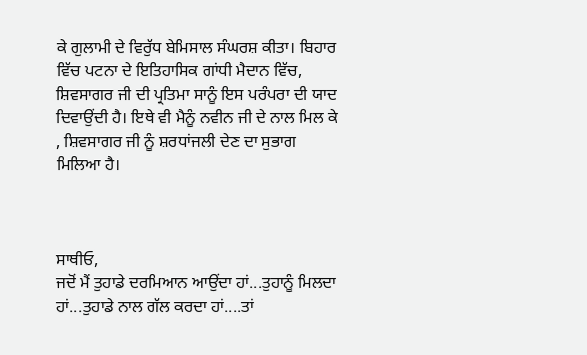ਕੇ ਗੁਲਾਮੀ ਦੇ ਵਿਰੁੱਧ ਬੇਮਿਸਾਲ ਸੰਘਰਸ਼ ਕੀਤਾ। ਬਿਹਾਰ ਵਿੱਚ ਪਟਨਾ ਦੇ ਇਤਿਹਾਸਿਕ ਗਾਂਧੀ ਮੈਦਾਨ ਵਿੱਚ, ਸ਼ਿਵਸਾਗਰ ਜੀ ਦੀ ਪ੍ਰਤਿਮਾ ਸਾਨੂੰ ਇਸ ਪਰੰਪਰਾ ਦੀ ਯਾਦ ਦਿਵਾਉਂਦੀ ਹੈ। ਇਥੇ ਵੀ ਮੈਨੂੰ ਨਵੀਨ ਜੀ ਦੇ ਨਾਲ ਮਿਲ ਕੇ , ਸ਼ਿਵਸਾਗਰ ਜੀ ਨੂੰ ਸ਼ਰਧਾਂਜਲੀ ਦੇਣ ਦਾ ਸੁਭਾਗ ਮਿਲਿਆ ਹੈ।



ਸਾਥੀਓ,
ਜਦੋਂ ਮੈਂ ਤੁਹਾਡੇ ਦਰਮਿਆਨ ਆਉਂਦਾ ਹਾਂ...ਤੁਹਾਨੂੰ ਮਿਲਦਾ ਹਾਂ...ਤੁਹਾਡੇ ਨਾਲ ਗੱਲ ਕਰਦਾ ਹਾਂ....ਤਾਂ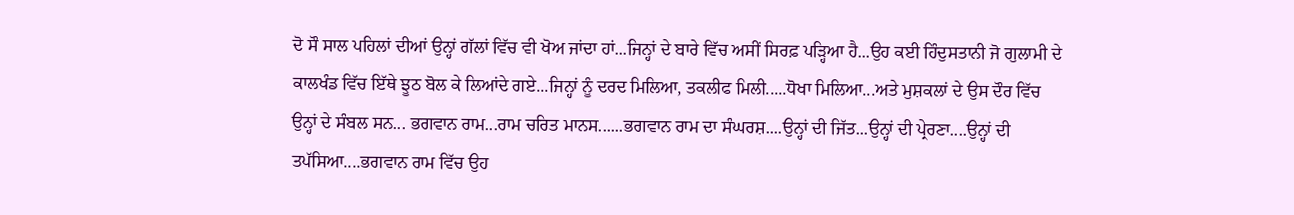ਦੋ ਸੌ ਸਾਲ ਪਹਿਲਾਂ ਦੀਆਂ ਉਨ੍ਹਾਂ ਗੱਲਾਂ ਵਿੱਚ ਵੀ ਖੋਅ ਜਾਂਦਾ ਹਾਂ...ਜਿਨ੍ਹਾਂ ਦੇ ਬਾਰੇ ਵਿੱਚ ਅਸੀਂ ਸਿਰਫ਼ ਪੜ੍ਹਿਆ ਹੈ...ਉਹ ਕਈ ਹਿੰਦੁਸਤਾਨੀ ਜੋ ਗੁਲਾਮੀ ਦੇ ਕਾਲਖੰਡ ਵਿੱਚ ਇੱਥੇ ਝੂਠ ਬੋਲ ਕੇ ਲਿਆਂਦੇ ਗਏ...ਜਿਨ੍ਹਾਂ ਨੂੰ ਦਰਦ ਮਿਲਿਆ, ਤਕਲੀਫ ਮਿਲੀ.....ਧੋਖਾ ਮਿਲਿਆ...ਅਤੇ ਮੁਸ਼ਕਲਾਂ ਦੇ ਉਸ ਦੌਰ ਵਿੱਚ ਉਨ੍ਹਾਂ ਦੇ ਸੰਬਲ ਸਨ... ਭਗਵਾਨ ਰਾਮ...ਰਾਮ ਚਰਿਤ ਮਾਨਸ......ਭਗਵਾਨ ਰਾਮ ਦਾ ਸੰਘਰਸ਼....ਉਨ੍ਹਾਂ ਦੀ ਜਿੱਤ...ਉਨ੍ਹਾਂ ਦੀ ਪ੍ਰੇਰਣਾ....ਉਨ੍ਹਾਂ ਦੀ ਤਪੱਸਿਆ....ਭਗਵਾਨ ਰਾਮ ਵਿੱਚ ਉਹ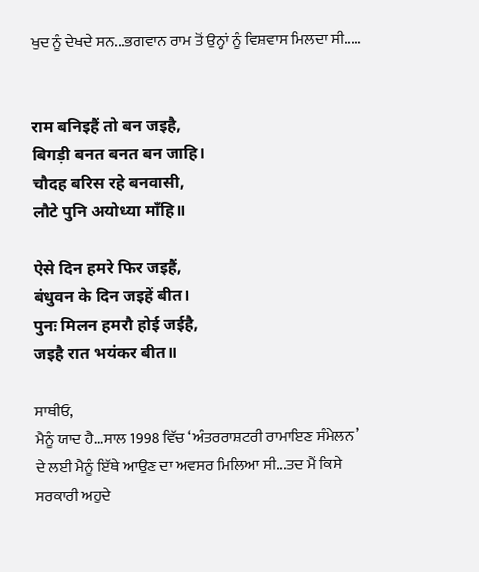ਖੁਦ ਨੂੰ ਦੇਖਦੇ ਸਨ...ਭਗਵਾਨ ਰਾਮ ਤੋਂ ਉਨ੍ਹਾਂ ਨੂੰ ਵਿਸ਼ਵਾਸ ਮਿਲਦਾ ਸੀ.....


राम बनिइहैं तो बन जइहै,
बिगड़ी बनत बनत बन जाहि।
चौदह बरिस रहे बनवासी,
लौटे पुनि अयोध्या माँहि॥

ऐसे दिन हमरे फिर जइहैं,
बंधुवन के दिन जइहें बीत।
पुनः मिलन हमरौ होई जईहै,
जइहै रात भयंकर बीत॥

ਸਾਥੀਓ,
ਮੈਨੂੰ ਯਾਦ ਹੈ...ਸਾਲ 1998 ਵਿੱਚ ‘ਅੰਤਰਰਾਸ਼ਟਰੀ ਰਾਮਾਇਣ ਸੰਮੇਲਨ’ ਦੇ ਲਈ ਮੈਨੂੰ ਇੱਥੇ ਆਉਣ ਦਾ ਅਵਸਰ ਮਿਲਿਆ ਸੀ...ਤਦ ਮੈਂ ਕਿਸੇ ਸਰਕਾਰੀ ਅਹੁਦੇ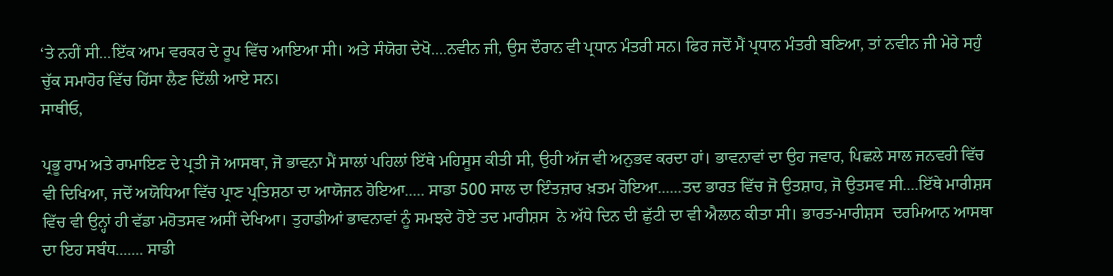‘ਤੇ ਨਹੀਂ ਸੀ...ਇੱਕ ਆਮ ਵਰਕਰ ਦੇ ਰੂਪ ਵਿੱਚ ਆਇਆ ਸੀ। ਅਤੇ ਸੰਯੋਗ ਦੇਖੋ....ਨਵੀਨ ਜੀ, ਉਸ ਦੌਰਾਨ ਵੀ ਪ੍ਰਧਾਨ ਮੰਤਰੀ ਸਨ। ਫਿਰ ਜਦੋਂ ਮੈਂ ਪ੍ਰਧਾਨ ਮੰਤਰੀ ਬਣਿਆ, ਤਾਂ ਨਵੀਨ ਜੀ ਮੇਰੇ ਸਹੁੰ ਚੁੱਕ ਸਮਾਹੋਰ ਵਿੱਚ ਹਿੱਸਾ ਲੈਣ ਦਿੱਲੀ ਆਏ ਸਨ।
ਸਾਥੀਓ,

ਪ੍ਰਭੂ ਰਾਮ ਅਤੇ ਰਾਮਾਇਣ ਦੇ ਪ੍ਰਤੀ ਜੋ ਆਸਥਾ, ਜੋ ਭਾਵਨਾ ਮੈਂ ਸਾਲਾਂ ਪਹਿਲਾਂ ਇੱਥੇ ਮਹਿਸੂਸ ਕੀਤੀ ਸੀ, ਉਹੀ ਅੱਜ ਵੀ ਅਨੁਭਵ ਕਰਦਾ ਹਾਂ। ਭਾਵਨਾਵਾਂ ਦਾ ਉਹ ਜਵਾਰ, ਪਿਛਲੇ ਸਾਲ ਜਨਵਰੀ ਵਿੱਚ ਵੀ ਦਿਖਿਆ, ਜਦੋਂ ਅਯੋਧਿਆ ਵਿੱਚ ਪ੍ਰਾਣ ਪ੍ਰਤਿਸ਼ਠਾ ਦਾ ਆਯੋਜਨ ਹੋਇਆ..... ਸਾਡਾ 500 ਸਾਲ ਦਾ ਇੰਤਜ਼ਾਰ ਖ਼ਤਮ ਹੋਇਆ......ਤਦ ਭਾਰਤ ਵਿੱਚ ਜੋ ਉਤਸ਼ਾਹ, ਜੋ ਉਤਸਵ ਸੀ....ਇੱਥੇ ਮਾਰੀਸ਼ਸ  ਵਿੱਚ ਵੀ ਉਨ੍ਹਾਂ ਹੀ ਵੱਡਾ ਮਹੋਤਸਵ ਅਸੀਂ ਦੇਖਿਆ। ਤੁਹਾਡੀਆਂ ਭਾਵਨਾਵਾਂ ਨੂੰ ਸਮਝਦੇ ਹੋਏ ਤਦ ਮਾਰੀਸ਼ਸ  ਨੇ ਅੱਧੇ ਦਿਨ ਦੀ ਛੁੱਟੀ ਦਾ ਵੀ ਐਲਾਨ ਕੀਤਾ ਸੀ। ਭਾਰਤ-ਮਾਰੀਸ਼ਸ  ਦਰਮਿਆਨ ਆਸਥਾ ਦਾ ਇਹ ਸਬੰਧ....... ਸਾਡੀ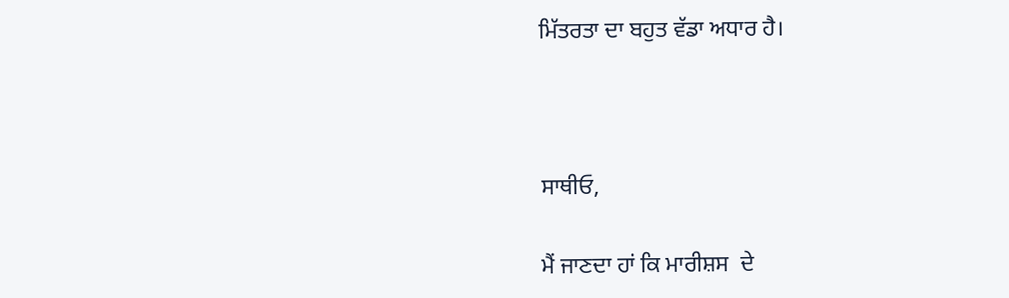ਮਿੱਤਰਤਾ ਦਾ ਬਹੁਤ ਵੱਡਾ ਅਧਾਰ ਹੈ।



ਸਾਥੀਓ,

ਮੈਂ ਜਾਣਦਾ ਹਾਂ ਕਿ ਮਾਰੀਸ਼ਸ  ਦੇ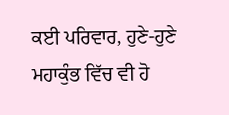ਕਈ ਪਰਿਵਾਰ, ਹੁਣੇ-ਹੁਣੇ ਮਹਾਕੁੰਭ ਵਿੱਚ ਵੀ ਹੋ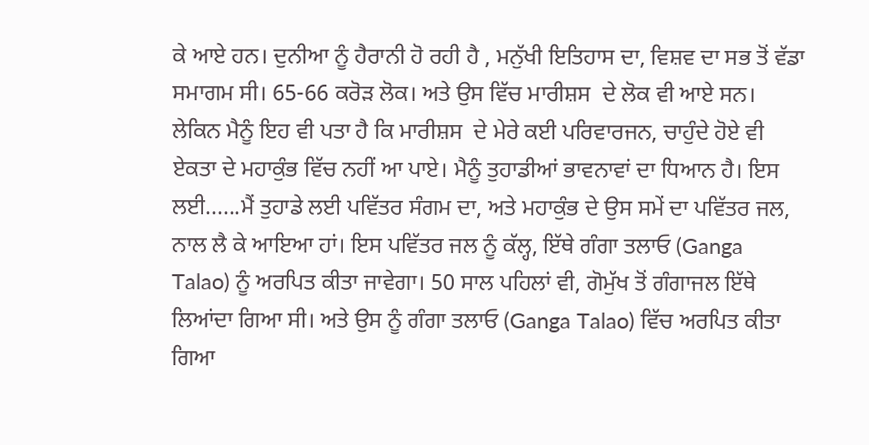ਕੇ ਆਏ ਹਨ। ਦੁਨੀਆ ਨੂੰ ਹੈਰਾਨੀ ਹੋ ਰਹੀ ਹੈ , ਮਨੁੱਖੀ ਇਤਿਹਾਸ ਦਾ, ਵਿਸ਼ਵ ਦਾ ਸਭ ਤੋਂ ਵੱਡਾ ਸਮਾਗਮ ਸੀ। 65-66 ਕਰੋੜ ਲੋਕ। ਅਤੇ ਉਸ ਵਿੱਚ ਮਾਰੀਸ਼ਸ  ਦੇ ਲੋਕ ਵੀ ਆਏ ਸਨ। ਲੇਕਿਨ ਮੈਨੂੰ ਇਹ ਵੀ ਪਤਾ ਹੈ ਕਿ ਮਾਰੀਸ਼ਸ  ਦੇ ਮੇਰੇ ਕਈ ਪਰਿਵਾਰਜਨ, ਚਾਹੁੰਦੇ ਹੋਏ ਵੀ ਏਕਤਾ ਦੇ ਮਹਾਕੁੰਭ ਵਿੱਚ ਨਹੀਂ ਆ ਪਾਏ। ਮੈਨੂੰ ਤੁਹਾਡੀਆਂ ਭਾਵਨਾਵਾਂ ਦਾ ਧਿਆਨ ਹੈ। ਇਸ ਲਈ......ਮੈਂ ਤੁਹਾਡੇ ਲਈ ਪਵਿੱਤਰ ਸੰਗਮ ਦਾ, ਅਤੇ ਮਹਾਕੁੰਭ ਦੇ ਉਸ ਸਮੇਂ ਦਾ ਪਵਿੱਤਰ ਜਲ, ਨਾਲ ਲੈ ਕੇ ਆਇਆ ਹਾਂ। ਇਸ ਪਵਿੱਤਰ ਜਲ ਨੂੰ ਕੱਲ੍ਹ, ਇੱਥੇ ਗੰਗਾ ਤਲਾਓ (Ganga Talao) ਨੂੰ ਅਰਪਿਤ ਕੀਤਾ ਜਾਵੇਗਾ। 50 ਸਾਲ ਪਹਿਲਾਂ ਵੀ, ਗੋਮੁੱਖ ਤੋਂ ਗੰਗਾਜਲ ਇੱਥੇ ਲਿਆਂਦਾ ਗਿਆ ਸੀ। ਅਤੇ ਉਸ ਨੂੰ ਗੰਗਾ ਤਲਾਓ (Ganga Talao) ਵਿੱਚ ਅਰਪਿਤ ਕੀਤਾ ਗਿਆ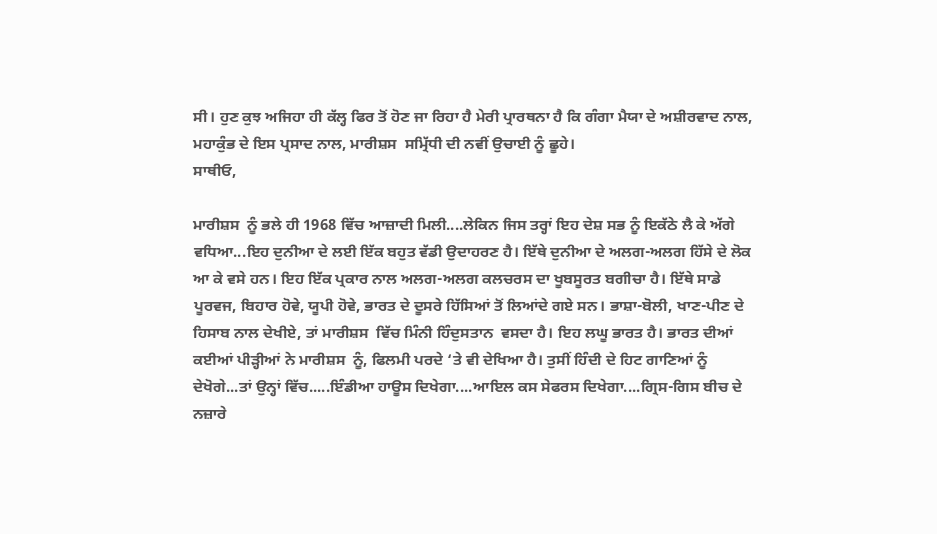ਸੀ। ਹੁਣ ਕੁਝ ਅਜਿਹਾ ਹੀ ਕੱਲ੍ਹ ਫਿਰ ਤੋਂ ਹੋਣ ਜਾ ਰਿਹਾ ਹੈ ਮੇਰੀ ਪ੍ਰਾਰਥਨਾ ਹੈ ਕਿ ਗੰਗਾ ਮੈਯਾ ਦੇ ਅਸ਼ੀਰਵਾਦ ਨਾਲ, ਮਹਾਕੁੰਭ ਦੇ ਇਸ ਪ੍ਰਸਾਦ ਨਾਲ, ਮਾਰੀਸ਼ਸ  ਸਮ੍ਰਿੱਧੀ ਦੀ ਨਵੀਂ ਉਚਾਈ ਨੂੰ ਛੂਹੇ।
ਸਾਥੀਓ,

ਮਾਰੀਸ਼ਸ  ਨੂੰ ਭਲੇ ਹੀ 1968 ਵਿੱਚ ਆਜ਼ਾਦੀ ਮਿਲੀ....ਲੇਕਿਨ ਜਿਸ ਤਰ੍ਹਾਂ ਇਹ ਦੇਸ਼ ਸਭ ਨੂੰ ਇਕੱਠੇ ਲੈ ਕੇ ਅੱਗੇ ਵਧਿਆ...ਇਹ ਦੁਨੀਆ ਦੇ ਲਈ ਇੱਕ ਬਹੁਤ ਵੱਡੀ ਉਦਾਹਰਣ ਹੈ। ਇੱਥੇ ਦੁਨੀਆ ਦੇ ਅਲਗ-ਅਲਗ ਹਿੱਸੇ ਦੇ ਲੋਕ ਆ ਕੇ ਵਸੇ ਹਨ। ਇਹ ਇੱਕ ਪ੍ਰਕਾਰ ਨਾਲ ਅਲਗ-ਅਲਗ ਕਲਚਰਸ ਦਾ ਖੂਬਸੂਰਤ ਬਗੀਚਾ ਹੈ। ਇੱਥੇ ਸਾਡੇ ਪੂਰਵਜ, ਬਿਹਾਰ ਹੋਵੇ, ਯੂਪੀ ਹੋਵੇ, ਭਾਰਤ ਦੇ ਦੂਸਰੇ ਹਿੱਸਿਆਂ ਤੋਂ ਲਿਆਂਦੇ ਗਏ ਸਨ। ਭਾਸ਼ਾ-ਬੋਲੀ, ਖਾਣ-ਪੀਣ ਦੇ ਹਿਸਾਬ ਨਾਲ ਦੇਖੀਏ, ਤਾਂ ਮਾਰੀਸ਼ਸ  ਵਿੱਚ ਮਿੰਨੀ ਹਿੰਦੁਸਤਾਨ  ਵਸਦਾ ਹੈ। ਇਹ ਲਘੂ ਭਾਰਤ ਹੈ। ਭਾਰਤ ਦੀਆਂ ਕਈਆਂ ਪੀੜ੍ਹੀਆਂ ਨੇ ਮਾਰੀਸ਼ਸ  ਨੂੰ, ਫਿਲਮੀ ਪਰਦੇ ‘ਤੇ ਵੀ ਦੇਖਿਆ ਹੈ। ਤੁਸੀਂ ਹਿੰਦੀ ਦੇ ਹਿਟ ਗਾਣਿਆਂ ਨੂੰ ਦੇਖੋਗੇ...ਤਾਂ ਉਨ੍ਹਾਂ ਵਿੱਚ.....ਇੰਡੀਆ ਹਾਊਸ ਦਿਖੇਗਾ....ਆਇਲ ਕਸ ਸੇਫਰਸ ਦਿਖੇਗਾ....ਗ੍ਰਿਸ-ਗਿਸ ਬੀਚ ਦੇ ਨਜ਼ਾਰੇ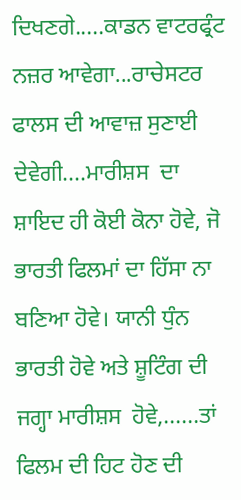ਦਿਖਣਗੇ.....ਕਾਡਨ ਵਾਟਰਫ੍ਰੰਟ ਨਜ਼ਰ ਆਵੇਗਾ...ਰਾਚੇਸਟਰ ਫਾਲਸ ਦੀ ਆਵਾਜ਼ ਸੁਣਾਈ ਦੇਵੇਗੀ....ਮਾਰੀਸ਼ਸ  ਦਾ ਸ਼ਾਇਦ ਹੀ ਕੋਈ ਕੋਨਾ ਹੋਵੇ, ਜੋ ਭਾਰਤੀ ਫਿਲਮਾਂ ਦਾ ਹਿੱਸਾ ਨਾ ਬਣਿਆ ਹੋਵੇ। ਯਾਨੀ ਧੁੰਨ ਭਾਰਤੀ ਹੋਵੇ ਅਤੇ ਸ਼ੂਟਿੰਗ ਦੀ ਜਗ੍ਹਾ ਮਾਰੀਸ਼ਸ  ਹੋਵੇ,......ਤਾਂ ਫਿਲਮ ਦੀ ਹਿਟ ਹੋਣ ਦੀ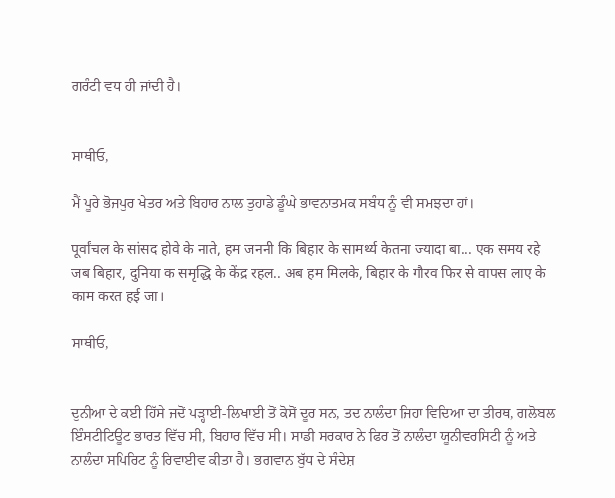ਗਰੰਟੀ ਵਧ ਹੀ ਜਾਂਦੀ ਹੈ।


ਸਾਥੀਓ,

ਮੈਂ ਪੂਰੇ ਭੋਜਪੁਰ ਖੇਤਰ ਅਤੇ ਬਿਹਾਰ ਨਾਲ ਤੁਹਾਡੇ ਡੂੰਘੇ ਭਾਵਨਾਤਮਕ ਸਬੰਧ ਨੂੰ ਵੀ ਸਮਝਦਾ ਹਾਂ।

पूर्वांचल के सांसद होवे के नाते, हम जननी कि बिहार के सामर्थ्य केतना ज्यादा बा... एक समय रहे जब बिहार, दुनिया क समृद्धि के केंद्र रहल.. अब हम मिलके, बिहार के गौरव फिर से वापस लाए के काम करत हई जा।

ਸਾਥੀਓ,


ਦੁਨੀਆ ਦੇ ਕਈ ਹਿੱਸੇ ਜਦੋਂ ਪੜ੍ਹਾਈ-ਲਿਖਾਈ ਤੋਂ ਕੋਸੋਂ ਦੂਰ ਸਨ, ਤਦ ਨਾਲੰਦਾ ਜਿਹਾ ਵਿਦਿਆ ਦਾ ਤੀਰਥ, ਗਲੋਬਲ ਇੰਸਟੀਟਿਊਟ ਭਾਰਤ ਵਿੱਚ ਸੀ, ਬਿਹਾਰ ਵਿੱਚ ਸੀ। ਸਾਡੀ ਸਰਕਾਰ ਨੇ ਫਿਰ ਤੋਂ ਨਾਲੰਦਾ ਯੂਨੀਵਰਸਿਟੀ ਨੂੰ ਅਤੇ ਨਾਲੰਦਾ ਸਪਿਰਿਟ ਨੂੰ ਰਿਵਾਈਵ ਕੀਤਾ ਹੈ। ਭਗਵਾਨ ਬੁੱਧ ਦੇ ਸੰਦੇਸ਼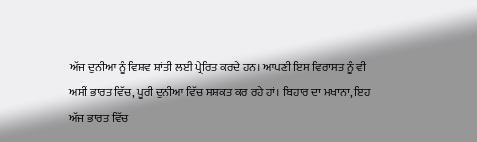ਅੱਜ ਦੁਨੀਆ ਨੂੰ ਵਿਸ਼ਵ ਸ਼ਾਂਤੀ ਲਈ ਪ੍ਰੇਰਿਤ ਕਰਦੇ ਹਨ। ਆਪਣੀ ਇਸ ਵਿਰਾਸਤ ਨੂੰ ਵੀ ਅਸੀਂ ਭਾਰਤ ਵਿੱਚ, ਪੂਰੀ ਦੁਨੀਆ ਵਿੱਚ ਸਸ਼ਕਤ ਕਰ ਰਹੇ ਹਾਂ। ਬਿਹਾਰ ਦਾ ਮਖਾਨਾ, ਇਹ ਅੱਜ ਭਾਰਤ ਵਿੱਚ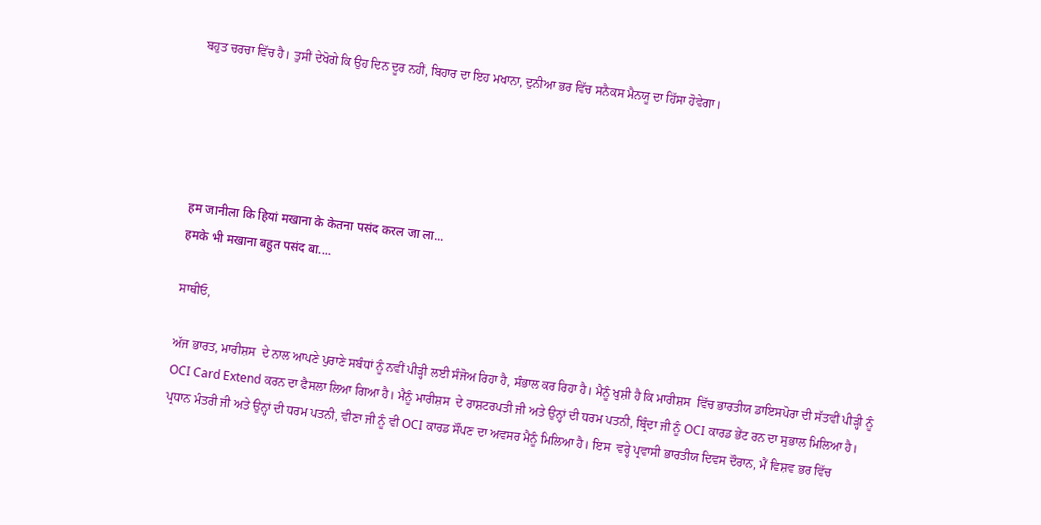ਬਹੁਤ ਚਰਚਾ ਵਿੱਚ ਹੈ। ਤੁਸੀਂ ਦੇਖੋਗੇ ਕਿ ਉਹ ਦਿਨ ਦੂਰ ਨਹੀਂ, ਬਿਹਾਰ ਦਾ ਇਹ ਮਖਾਨਾ, ਦੁਨੀਆ ਭਰ ਵਿੱਚ ਸਨੈਕਸ ਮੈਨਯੂ ਦਾ ਹਿੱਸਾ ਹੋਵੇਗਾ।





हम जानीला कि हियां मखाना के केतना पसंद करल जा ला...
हमके भी मखाना बहुत पसंद बा....

ਸਾਥੀਓ,

ਅੱਜ ਭਾਰਤ, ਮਾਰੀਸ਼ਸ  ਦੇ ਨਾਲ ਆਪਣੇ ਪੁਰਾਣੇ ਸਬੰਧਾਂ ਨੂੰ ਨਵੀਂ ਪੀੜ੍ਹੀ ਲਈ ਸੰਜੋਅ ਰਿਹਾ ਹੈ, ਸੰਭਾਲ ਕਰ ਰਿਹਾ ਹੈ। ਮੈਨੂੰ ਖੁਸ਼ੀ ਹੈ ਕਿ ਮਾਰੀਸ਼ਸ  ਵਿੱਚ ਭਾਰਤੀਯ ਡਾਇਸਪੋਰਾ ਦੀ ਸੱਤਵੀਂ ਪੀੜ੍ਹੀ ਨੂੰ OCI Card Extend ਕਰਨ ਦਾ ਫੈਸਲਾ ਲਿਆ ਗਿਆ ਹੈ। ਮੈਨੂੰ ਮਾਰੀਸ਼ਸ  ਦੇ ਰਾਸ਼ਟਰਪਤੀ ਜੀ ਅਤੇ ਉਨ੍ਹਾਂ ਦੀ ਧਰਮ ਪਤਨੀ, ਬ੍ਰਿੰਦਾ ਜੀ ਨੂੰ OCI ਕਾਰਡ ਭੇਂਟ ਰਨ ਦਾ ਸੁਭਾਲ ਮਿਲਿਆ ਹੈ। ਪ੍ਰਧਾਨ ਮੰਤਰੀ ਜੀ ਅਤੇ ਉਨ੍ਹਾਂ ਦੀ ਧਰਮ ਪਤਨੀ, ਵੀਣਾ ਜੀ ਨੂੰ ਵੀ OCI ਕਾਰਡ ਸੌਂਪਣ ਦਾ ਅਵਸਰ ਮੈਨੂੰ ਮਿਲਿਆ ਹੈ। ਇਸ  ਵਰ੍ਹੇ ਪ੍ਰਵਾਸੀ ਭਾਰਤੀਯ ਦਿਵਸ ਦੌਰਾਨ, ਮੈਂ ਵਿਸ਼ਵ ਭਰ ਵਿੱਚ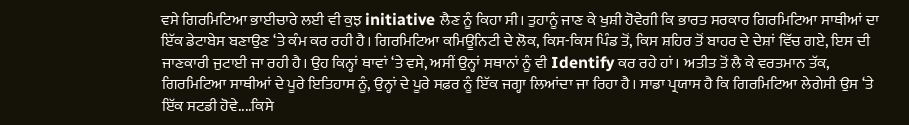ਵਸੇ ਗਿਰਮਿਟਿਆ ਭਾਈਚਾਰੇ ਲਈ ਵੀ ਕੁਝ initiative ਲੈਣ ਨੂੰ ਕਿਹਾ ਸੀ। ਤੁਹਾਨੂੰ ਜਾਣ ਕੇ ਖੁਸ਼ੀ ਹੋਵੇਗੀ ਕਿ ਭਾਰਤ ਸਰਕਾਰ ਗਿਰਮਿਟਿਆ ਸਾਥੀਆਂ ਦਾ ਇੱਕ ਡੇਟਾਬੇਸ ਬਣਾਉਣ ‘ਤੇ ਕੰਮ ਕਰ ਰਹੀ ਹੈ। ਗਿਰਮਿਟਿਆ ਕਮਿਊਨਿਟੀ ਦੇ ਲੋਕ, ਕਿਸ-ਕਿਸ ਪਿੰਡ ਤੋਂ, ਕਿਸ ਸ਼ਹਿਰ ਤੋਂ ਬਾਹਰ ਦੇ ਦੇਸ਼ਾਂ ਵਿੱਚ ਗਏ, ਇਸ ਦੀ ਜਾਣਕਾਰੀ ਜੁਟਾਈ ਜਾ ਰਹੀ ਹੈ। ਉਹ ਕਿਨ੍ਹਾਂ ਥਾਵਾਂ ‘ਤੇ ਵਸੇ, ਅਸੀਂ ਉਨ੍ਹਾਂ ਸਥਾਨਾਂ ਨੂੰ ਵੀ Identify ਕਰ ਰਹੇ ਹਾਂ। ਅਤੀਤ ਤੋਂ ਲੈ ਕੇ ਵਰਤਮਾਨ ਤੱਕ, ਗਿਰਮਿਟਿਆ ਸਾਥੀਆਂ ਦੇ ਪੂਰੇ ਇਤਿਹਾਸ ਨੂੰ, ਉਨ੍ਹਾਂ ਦੇ ਪੂਰੇ ਸਫ਼ਰ ਨੂੰ ਇੱਕ ਜਗ੍ਹਾ ਲਿਆਂਦਾ ਜਾ ਰਿਹਾ ਹੈ। ਸਾਡਾ ਪ੍ਰਯਾਸ ਹੈ ਕਿ ਗਿਰਮਿਟਿਆ ਲੇਗੇਸੀ ਉਸ ‘ਤੇ ਇੱਕ ਸਟਡੀ ਹੋਵੇ....ਕਿਸੇ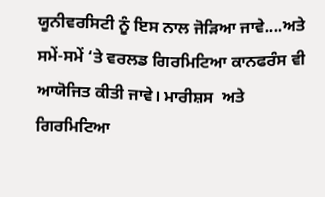ਯੂਨੀਵਰਸਿਟੀ ਨੂੰ ਇਸ ਨਾਲ ਜੋੜਿਆ ਜਾਵੇ....ਅਤੇ ਸਮੇਂ-ਸਮੇਂ ‘ਤੇ ਵਰਲਡ ਗਿਰਮਿਟਿਆ ਕਾਨਫਰੰਸ ਵੀ ਆਯੋਜਿਤ ਕੀਤੀ ਜਾਵੇ। ਮਾਰੀਸ਼ਸ  ਅਤੇ ਗਿਰਮਿਟਿਆ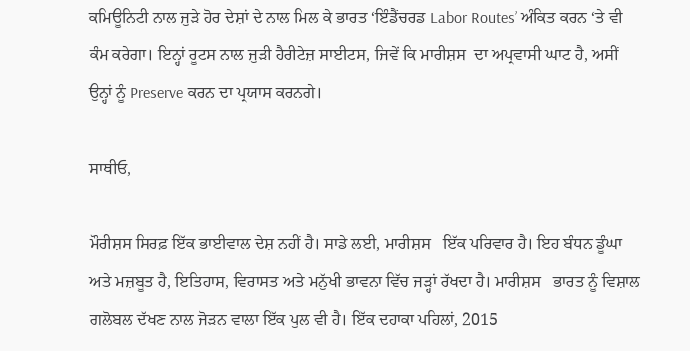ਕਮਿਊਨਿਟੀ ਨਾਲ ਜੁੜੇ ਹੋਰ ਦੇਸ਼ਾਂ ਦੇ ਨਾਲ ਮਿਲ ਕੇ ਭਾਰਤ ‘ਇੰਡੈਂਚਰਡ Labor Routes’ ਅੰਕਿਤ ਕਰਨ ‘ਤੇ ਵੀ ਕੰਮ ਕਰੇਗਾ। ਇਨ੍ਹਾਂ ਰੂਟਸ ਨਾਲ ਜੁੜੀ ਹੈਰੀਟੇਜ਼ ਸਾਈਟਸ, ਜਿਵੇਂ ਕਿ ਮਾਰੀਸ਼ਸ  ਦਾ ਅਪ੍ਰਵਾਸੀ ਘਾਟ ਹੈ, ਅਸੀਂ ਉਨ੍ਹਾਂ ਨੂੰ Preserve ਕਰਨ ਦਾ ਪ੍ਰਯਾਸ ਕਰਨਗੇ।

ਸਾਥੀਓ,

ਮੌਰੀਸ਼ਸ ਸਿਰਫ਼ ਇੱਕ ਭਾਈਵਾਲ ਦੇਸ਼ ਨਹੀਂ ਹੈ। ਸਾਡੇ ਲਈ, ਮਾਰੀਸ਼ਸ   ਇੱਕ ਪਰਿਵਾਰ ਹੈ। ਇਹ ਬੰਧਨ ਡੂੰਘਾ ਅਤੇ ਮਜ਼ਬੂਤ ਹੈ, ਇਤਿਹਾਸ, ਵਿਰਾਸਤ ਅਤੇ ਮਨੁੱਖੀ ਭਾਵਨਾ ਵਿੱਚ ਜੜ੍ਹਾਂ ਰੱਖਦਾ ਹੈ। ਮਾਰੀਸ਼ਸ   ਭਾਰਤ ਨੂੰ ਵਿਸ਼ਾਲ ਗਲੋਬਲ ਦੱਖਣ ਨਾਲ ਜੋੜਨ ਵਾਲਾ ਇੱਕ ਪੁਲ ਵੀ ਹੈ। ਇੱਕ ਦਹਾਕਾ ਪਹਿਲਾਂ, 2015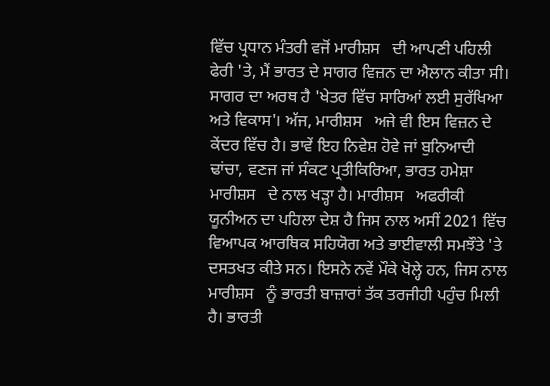ਵਿੱਚ ਪ੍ਰਧਾਨ ਮੰਤਰੀ ਵਜੋਂ ਮਾਰੀਸ਼ਸ   ਦੀ ਆਪਣੀ ਪਹਿਲੀ ਫੇਰੀ 'ਤੇ, ਮੈਂ ਭਾਰਤ ਦੇ ਸਾਗਰ ਵਿਜ਼ਨ ਦਾ ਐਲਾਨ ਕੀਤਾ ਸੀ। ਸਾਗਰ ਦਾ ਅਰਥ ਹੈ 'ਖੇਤਰ ਵਿੱਚ ਸਾਰਿਆਂ ਲਈ ਸੁਰੱਖਿਆ ਅਤੇ ਵਿਕਾਸ'। ਅੱਜ, ਮਾਰੀਸ਼ਸ   ਅਜੇ ਵੀ ਇਸ ਵਿਜ਼ਨ ਦੇ ਕੇਂਦਰ ਵਿੱਚ ਹੈ। ਭਾਵੇਂ ਇਹ ਨਿਵੇਸ਼ ਹੋਵੇ ਜਾਂ ਬੁਨਿਆਦੀ ਢਾਂਚਾ, ਵਣਜ ਜਾਂ ਸੰਕਟ ਪ੍ਰਤੀਕਿਰਿਆ, ਭਾਰਤ ਹਮੇਸ਼ਾ ਮਾਰੀਸ਼ਸ   ਦੇ ਨਾਲ ਖੜ੍ਹਾ ਹੈ। ਮਾਰੀਸ਼ਸ   ਅਫਰੀਕੀ ਯੂਨੀਅਨ ਦਾ ਪਹਿਲਾ ਦੇਸ਼ ਹੈ ਜਿਸ ਨਾਲ ਅਸੀਂ 2021 ਵਿੱਚ ਵਿਆਪਕ ਆਰਥਿਕ ਸਹਿਯੋਗ ਅਤੇ ਭਾਈਵਾਲੀ ਸਮਝੌਤੇ 'ਤੇ ਦਸਤਖਤ ਕੀਤੇ ਸਨ। ਇਸਨੇ ਨਵੇਂ ਮੌਕੇ ਖੋਲ੍ਹੇ ਹਨ, ਜਿਸ ਨਾਲ ਮਾਰੀਸ਼ਸ   ਨੂੰ ਭਾਰਤੀ ਬਾਜ਼ਾਰਾਂ ਤੱਕ ਤਰਜੀਹੀ ਪਹੁੰਚ ਮਿਲੀ ਹੈ। ਭਾਰਤੀ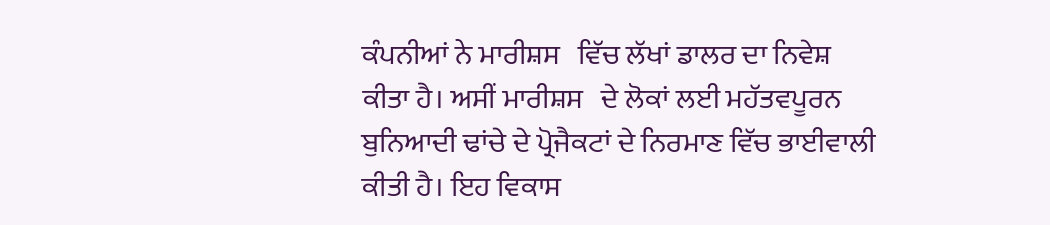ਕੰਪਨੀਆਂ ਨੇ ਮਾਰੀਸ਼ਸ   ਵਿੱਚ ਲੱਖਾਂ ਡਾਲਰ ਦਾ ਨਿਵੇਸ਼ ਕੀਤਾ ਹੈ। ਅਸੀਂ ਮਾਰੀਸ਼ਸ   ਦੇ ਲੋਕਾਂ ਲਈ ਮਹੱਤਵਪੂਰਨ ਬੁਨਿਆਦੀ ਢਾਂਚੇ ਦੇ ਪ੍ਰੋਜੈਕਟਾਂ ਦੇ ਨਿਰਮਾਣ ਵਿੱਚ ਭਾਈਵਾਲੀ ਕੀਤੀ ਹੈ। ਇਹ ਵਿਕਾਸ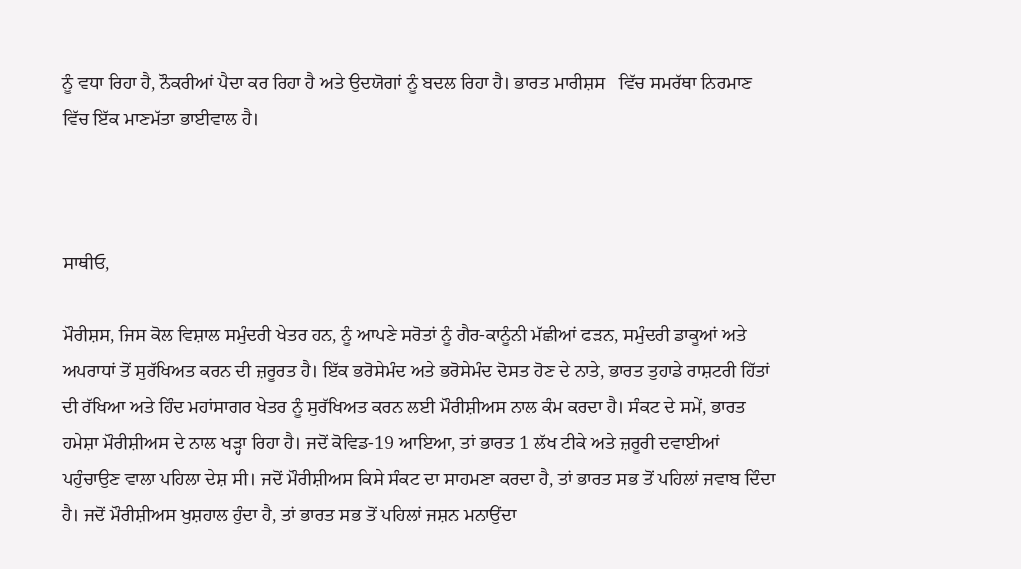ਨੂੰ ਵਧਾ ਰਿਹਾ ਹੈ, ਨੌਕਰੀਆਂ ਪੈਦਾ ਕਰ ਰਿਹਾ ਹੈ ਅਤੇ ਉਦਯੋਗਾਂ ਨੂੰ ਬਦਲ ਰਿਹਾ ਹੈ। ਭਾਰਤ ਮਾਰੀਸ਼ਸ   ਵਿੱਚ ਸਮਰੱਥਾ ਨਿਰਮਾਣ ਵਿੱਚ ਇੱਕ ਮਾਣਮੱਤਾ ਭਾਈਵਾਲ ਹੈ।



ਸਾਥੀਓ,

ਮੌਰੀਸ਼ਸ, ਜਿਸ ਕੋਲ ਵਿਸ਼ਾਲ ਸਮੁੰਦਰੀ ਖੇਤਰ ਹਨ, ਨੂੰ ਆਪਣੇ ਸਰੋਤਾਂ ਨੂੰ ਗੈਰ-ਕਾਨੂੰਨੀ ਮੱਛੀਆਂ ਫੜਨ, ਸਮੁੰਦਰੀ ਡਾਕੂਆਂ ਅਤੇ ਅਪਰਾਧਾਂ ਤੋਂ ਸੁਰੱਖਿਅਤ ਕਰਨ ਦੀ ਜ਼ਰੂਰਤ ਹੈ। ਇੱਕ ਭਰੋਸੇਮੰਦ ਅਤੇ ਭਰੋਸੇਮੰਦ ਦੋਸਤ ਹੋਣ ਦੇ ਨਾਤੇ, ਭਾਰਤ ਤੁਹਾਡੇ ਰਾਸ਼ਟਰੀ ਹਿੱਤਾਂ ਦੀ ਰੱਖਿਆ ਅਤੇ ਹਿੰਦ ਮਹਾਂਸਾਗਰ ਖੇਤਰ ਨੂੰ ਸੁਰੱਖਿਅਤ ਕਰਨ ਲਈ ਮੌਰੀਸ਼ੀਅਸ ਨਾਲ ਕੰਮ ਕਰਦਾ ਹੈ। ਸੰਕਟ ਦੇ ਸਮੇਂ, ਭਾਰਤ ਹਮੇਸ਼ਾ ਮੌਰੀਸ਼ੀਅਸ ਦੇ ਨਾਲ ਖੜ੍ਹਾ ਰਿਹਾ ਹੈ। ਜਦੋਂ ਕੋਵਿਡ-19 ਆਇਆ, ਤਾਂ ਭਾਰਤ 1 ਲੱਖ ਟੀਕੇ ਅਤੇ ਜ਼ਰੂਰੀ ਦਵਾਈਆਂ ਪਹੁੰਚਾਉਣ ਵਾਲਾ ਪਹਿਲਾ ਦੇਸ਼ ਸੀ। ਜਦੋਂ ਮੌਰੀਸ਼ੀਅਸ ਕਿਸੇ ਸੰਕਟ ਦਾ ਸਾਹਮਣਾ ਕਰਦਾ ਹੈ, ਤਾਂ ਭਾਰਤ ਸਭ ਤੋਂ ਪਹਿਲਾਂ ਜਵਾਬ ਦਿੰਦਾ ਹੈ। ਜਦੋਂ ਮੌਰੀਸ਼ੀਅਸ ਖੁਸ਼ਹਾਲ ਹੁੰਦਾ ਹੈ, ਤਾਂ ਭਾਰਤ ਸਭ ਤੋਂ ਪਹਿਲਾਂ ਜਸ਼ਨ ਮਨਾਉਂਦਾ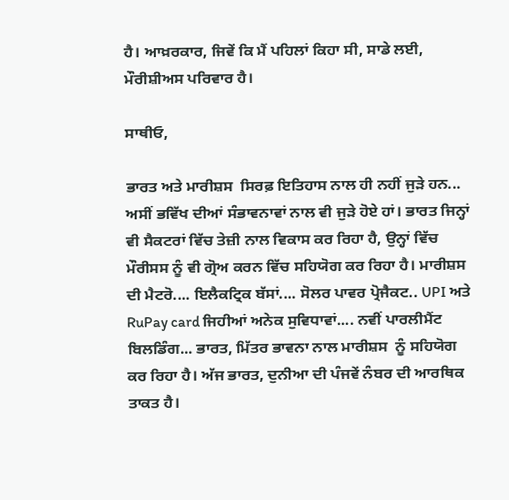ਹੈ। ਆਖ਼ਰਕਾਰ, ਜਿਵੇਂ ਕਿ ਮੈਂ ਪਹਿਲਾਂ ਕਿਹਾ ਸੀ, ਸਾਡੇ ਲਈ, ਮੌਰੀਸ਼ੀਅਸ ਪਰਿਵਾਰ ਹੈ।

ਸਾਥੀਓ,

ਭਾਰਤ ਅਤੇ ਮਾਰੀਸ਼ਸ  ਸਿਰਫ਼ ਇਤਿਹਾਸ ਨਾਲ ਹੀ ਨਹੀਂ ਜੁੜੇ ਹਨ... ਅਸੀਂ ਭਵਿੱਖ ਦੀਆਂ ਸੰਭਾਵਨਾਵਾਂ ਨਾਲ ਵੀ ਜੁੜੇ ਹੋਏ ਹਾਂ। ਭਾਰਤ ਜਿਨ੍ਹਾਂ ਵੀ ਸੈਕਟਰਾਂ ਵਿੱਚ ਤੇਜ਼ੀ ਨਾਲ ਵਿਕਾਸ ਕਰ ਰਿਹਾ ਹੈ, ਉਨ੍ਹਾਂ ਵਿੱਚ ਮੌਰੀਸਸ ਨੂੰ ਵੀ ਗ੍ਰੋਅ ਕਰਨ ਵਿੱਚ ਸਹਿਯੋਗ ਕਰ ਰਿਹਾ ਹੈ। ਮਾਰੀਸ਼ਸ  ਦੀ ਮੈਟਰੋ.... ਇਲੈਕਟ੍ਰਿਕ ਬੱਸਾਂ.... ਸੋਲਰ ਪਾਵਰ ਪ੍ਰੋਜੈਕਟ.. UPI ਅਤੇ RuPay card ਜਿਹੀਆਂ ਅਨੇਕ ਸੁਵਿਧਾਵਾਂ.... ਨਵੀਂ ਪਾਰਲੀਮੈਂਟ ਬਿਲਡਿੰਗ... ਭਾਰਤ, ਮਿੱਤਰ ਭਾਵਨਾ ਨਾਲ ਮਾਰੀਸ਼ਸ  ਨੂੰ ਸਹਿਯੋਗ ਕਰ ਰਿਹਾ ਹੈ। ਅੱਜ ਭਾਰਤ, ਦੁਨੀਆ ਦੀ ਪੰਜਵੇਂ ਨੰਬਰ ਦੀ ਆਰਥਿਕ ਤਾਕਤ ਹੈ।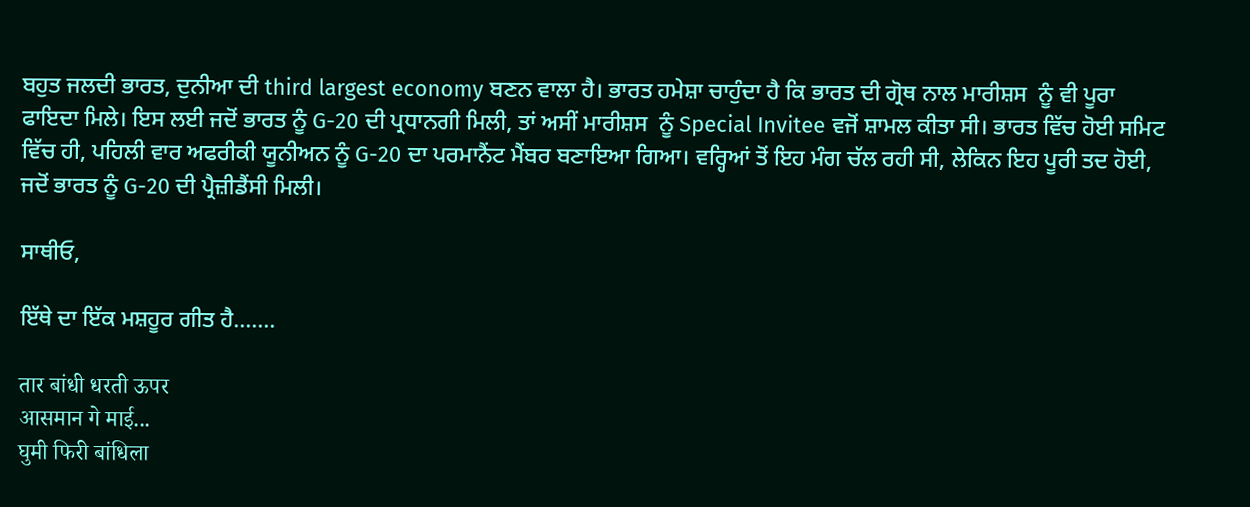ਬਹੁਤ ਜਲਦੀ ਭਾਰਤ, ਦੁਨੀਆ ਦੀ third largest economy ਬਣਨ ਵਾਲਾ ਹੈ। ਭਾਰਤ ਹਮੇਸ਼ਾ ਚਾਹੁੰਦਾ ਹੈ ਕਿ ਭਾਰਤ ਦੀ ਗ੍ਰੋਥ ਨਾਲ ਮਾਰੀਸ਼ਸ  ਨੂੰ ਵੀ ਪੂਰਾ ਫਾਇਦਾ ਮਿਲੇ। ਇਸ ਲਈ ਜਦੋਂ ਭਾਰਤ ਨੂੰ G-20 ਦੀ ਪ੍ਰਧਾਨਗੀ ਮਿਲੀ, ਤਾਂ ਅਸੀਂ ਮਾਰੀਸ਼ਸ  ਨੂੰ Special Invitee ਵਜੋਂ ਸ਼ਾਮਲ ਕੀਤਾ ਸੀ। ਭਾਰਤ ਵਿੱਚ ਹੋਈ ਸਮਿਟ ਵਿੱਚ ਹੀ, ਪਹਿਲੀ ਵਾਰ ਅਫਰੀਕੀ ਯੂਨੀਅਨ ਨੂੰ G-20 ਦਾ ਪਰਮਾਨੈਂਟ ਮੈਂਬਰ ਬਣਾਇਆ ਗਿਆ। ਵਰ੍ਹਿਆਂ ਤੋਂ ਇਹ ਮੰਗ ਚੱਲ ਰਹੀ ਸੀ, ਲੇਕਿਨ ਇਹ ਪੂਰੀ ਤਦ ਹੋਈ, ਜਦੋਂ ਭਾਰਤ ਨੂੰ G-20 ਦੀ ਪ੍ਰੈਜ਼ੀਡੈਂਸੀ ਮਿਲੀ।

ਸਾਥੀਓ,

ਇੱਥੇ ਦਾ ਇੱਕ ਮਸ਼ਹੂਰ ਗੀਤ ਹੈ.......

तार बांधी धरती ऊपर
आसमान गे माई...
घुमी फिरी बांधिला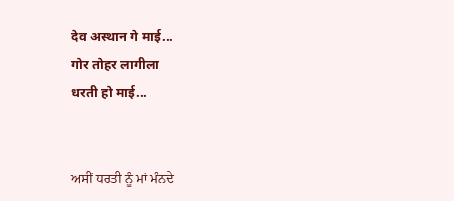देव अस्थान गे माई...
गोर तोहर लागीला
धरती हो माई...


ਅਸੀਂ ਧਰਤੀ ਨੂੰ ਮਾਂ ਮੰਨਦੇ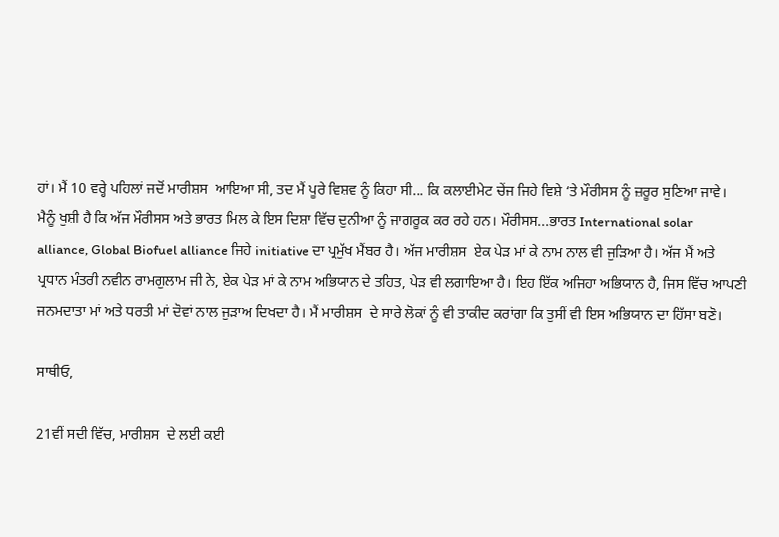ਹਾਂ। ਮੈਂ 10 ਵਰ੍ਹੇ ਪਹਿਲਾਂ ਜਦੋਂ ਮਾਰੀਸ਼ਸ  ਆਇਆ ਸੀ, ਤਦ ਮੈਂ ਪੂਰੇ ਵਿਸ਼ਵ ਨੂੰ ਕਿਹਾ ਸੀ... ਕਿ ਕਲਾਈਮੇਟ ਚੇਂਜ ਜਿਹੇ ਵਿਸ਼ੇ ‘ਤੇ ਮੌਰੀਸਸ ਨੂੰ ਜ਼ਰੂਰ ਸੁਣਿਆ ਜਾਵੇ। ਮੈਨੂੰ ਖੁਸ਼ੀ ਹੈ ਕਿ ਅੱਜ ਮੌਰੀਸਸ ਅਤੇ ਭਾਰਤ ਮਿਲ ਕੇ ਇਸ ਦਿਸ਼ਾ ਵਿੱਚ ਦੁਨੀਆ ਨੂੰ ਜਾਗਰੂਕ ਕਰ ਰਹੇ ਹਨ। ਮੌਰੀਸਸ...ਭਾਰਤ International solar alliance, Global Biofuel alliance ਜਿਹੇ initiative ਦਾ ਪ੍ਰਮੁੱਖ ਮੈਂਬਰ ਹੈ। ਅੱਜ ਮਾਰੀਸ਼ਸ  ਏਕ ਪੇੜ ਮਾਂ ਕੇ ਨਾਮ ਨਾਲ ਵੀ ਜੁੜਿਆ ਹੈ। ਅੱਜ ਮੈਂ ਅਤੇ ਪ੍ਰਧਾਨ ਮੰਤਰੀ ਨਵੀਨ ਰਾਮਗੁਲਾਮ ਜੀ ਨੇ, ਏਕ ਪੇੜ ਮਾਂ ਕੇ ਨਾਮ ਅਭਿਯਾਨ ਦੇ ਤਹਿਤ, ਪੇੜ ਵੀ ਲਗਾਇਆ ਹੈ। ਇਹ ਇੱਕ ਅਜਿਹਾ ਅਭਿਯਾਨ ਹੈ, ਜਿਸ ਵਿੱਚ ਆਪਣੀ ਜਨਮਦਾਤਾ ਮਾਂ ਅਤੇ ਧਰਤੀ ਮਾਂ ਦੋਵਾਂ ਨਾਲ ਜੁੜਾਅ ਦਿਖਦਾ ਹੈ। ਮੈਂ ਮਾਰੀਸ਼ਸ  ਦੇ ਸਾਰੇ ਲੋਕਾਂ ਨੂੰ ਵੀ ਤਾਕੀਦ ਕਰਾਂਗਾ ਕਿ ਤੁਸੀਂ ਵੀ ਇਸ ਅਭਿਯਾਨ ਦਾ ਹਿੱਸਾ ਬਣੋ।

ਸਾਥੀਓ,

21ਵੀਂ ਸਦੀ ਵਿੱਚ, ਮਾਰੀਸ਼ਸ  ਦੇ ਲਈ ਕਈ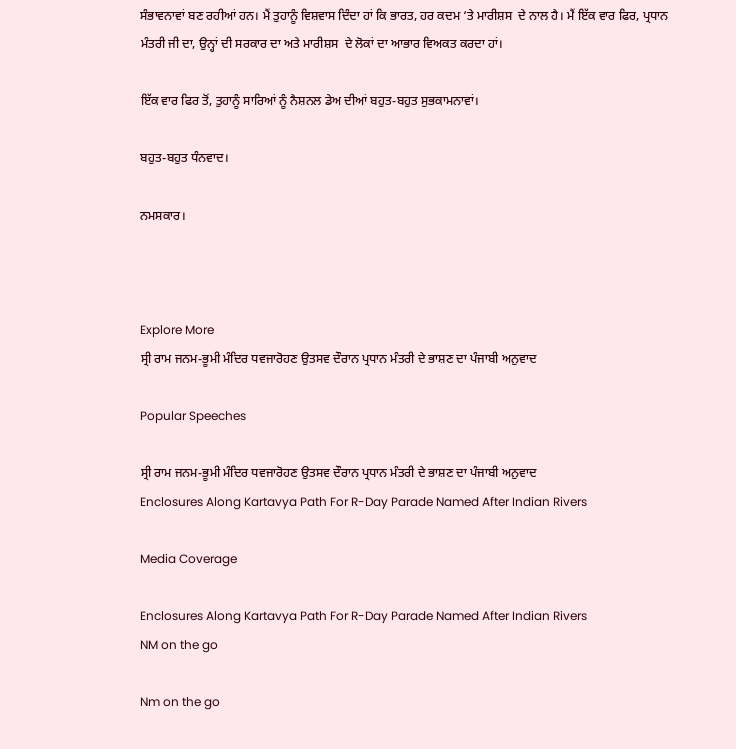ਸੰਭਾਵਨਾਵਾਂ ਬਣ ਰਹੀਆਂ ਹਨ। ਮੈਂ ਤੁਹਾਨੂੰ ਵਿਸ਼ਵਾਸ ਦਿੰਦਾ ਹਾਂ ਕਿ ਭਾਰਤ, ਹਰ ਕਦਮ ‘ਤੇ ਮਾਰੀਸ਼ਸ  ਦੇ ਨਾਲ ਹੈ। ਮੈਂ ਇੱਕ ਵਾਰ ਫਿਰ, ਪ੍ਰਧਾਨ ਮੰਤਰੀ ਜੀ ਦਾ, ਉਨ੍ਹਾਂ ਦੀ ਸਰਕਾਰ ਦਾ ਅਤੇ ਮਾਰੀਸ਼ਸ  ਦੇ ਲੋਕਾਂ ਦਾ ਆਭਾਰ ਵਿਅਕਤ ਕਰਦਾ ਹਾਂ।

ਇੱਕ ਵਾਰ ਫਿਰ ਤੋਂ, ਤੁਹਾਨੂੰ ਸਾਰਿਆਂ ਨੂੰ ਨੈਸ਼ਨਲ ਡੇਅ ਦੀਆਂ ਬਹੁਤ-ਬਹੁਤ ਸੁਭਕਾਮਨਾਵਾਂ।

ਬਹੁਤ-ਬਹੁਤ ਧੰਨਵਾਦ।

ਨਮਸਕਾਰ।



Explore More
ਸ੍ਰੀ ਰਾਮ ਜਨਮ-ਭੂਮੀ ਮੰਦਿਰ ਧਵਜਾਰੋਹਣ ਉਤਸਵ ਦੌਰਾਨ ਪ੍ਰਧਾਨ ਮੰਤਰੀ ਦੇ ਭਾਸ਼ਣ ਦਾ ਪੰਜਾਬੀ ਅਨੁਵਾਦ

Popular Speeches

ਸ੍ਰੀ ਰਾਮ ਜਨਮ-ਭੂਮੀ ਮੰਦਿਰ ਧਵਜਾਰੋਹਣ ਉਤਸਵ ਦੌਰਾਨ ਪ੍ਰਧਾਨ ਮੰਤਰੀ ਦੇ ਭਾਸ਼ਣ ਦਾ ਪੰਜਾਬੀ ਅਨੁਵਾਦ
Enclosures Along Kartavya Path For R-Day Parade Named After Indian Rivers

Media Coverage

Enclosures Along Kartavya Path For R-Day Parade Named After Indian Rivers
NM on the go

Nm on the go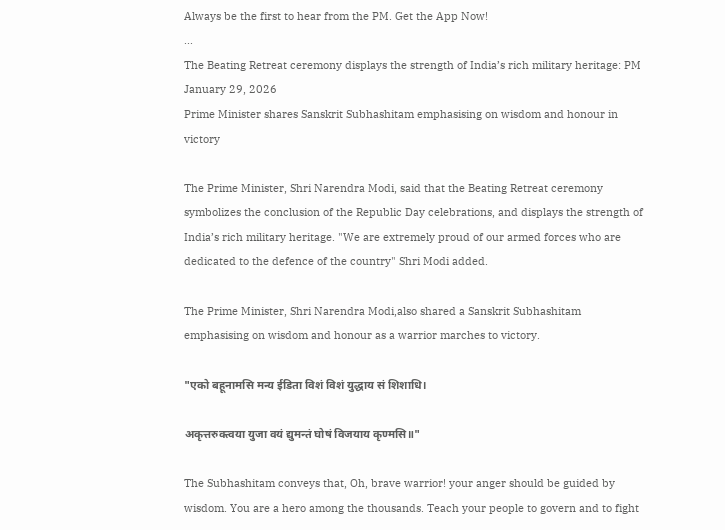Always be the first to hear from the PM. Get the App Now!
...
The Beating Retreat ceremony displays the strength of India’s rich military heritage: PM
January 29, 2026
Prime Minister shares Sanskrit Subhashitam emphasising on wisdom and honour in victory

The Prime Minister, Shri Narendra Modi, said that the Beating Retreat ceremony symbolizes the conclusion of the Republic Day celebrations, and displays the strength of India’s rich military heritage. "We are extremely proud of our armed forces who are dedicated to the defence of the country" Shri Modi added.

The Prime Minister, Shri Narendra Modi,also shared a Sanskrit Subhashitam emphasising on wisdom and honour as a warrior marches to victory.

"एको बहूनामसि मन्य ईडिता विशं विशं युद्धाय सं शिशाधि।

अकृत्तरुक्त्वया युजा वयं द्युमन्तं घोषं विजयाय कृण्मसि॥"

The Subhashitam conveys that, Oh, brave warrior! your anger should be guided by wisdom. You are a hero among the thousands. Teach your people to govern and to fight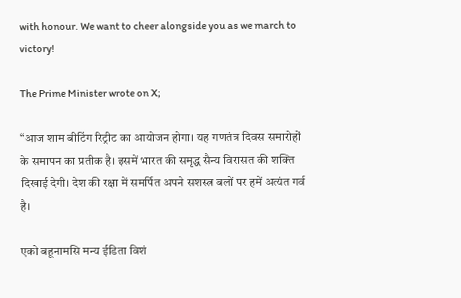with honour. We want to cheer alongside you as we march to victory!

The Prime Minister wrote on X;

“आज शाम बीटिंग रिट्रीट का आयोजन होगा। यह गणतंत्र दिवस समारोहों के समापन का प्रतीक है। इसमें भारत की समृद्ध सैन्य विरासत की शक्ति दिखाई देगी। देश की रक्षा में समर्पित अपने सशस्त्र बलों पर हमें अत्यंत गर्व है।

एको बहूनामसि मन्य ईडिता विशं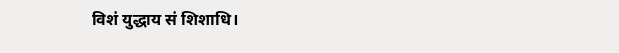विशं युद्धाय सं शिशाधि।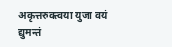अकृत्तरुक्त्वया युजा वयं द्युमन्तं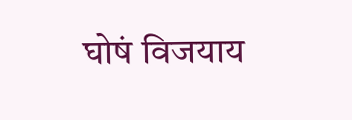घोषं विजयाय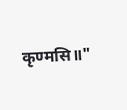कृण्मसि॥"